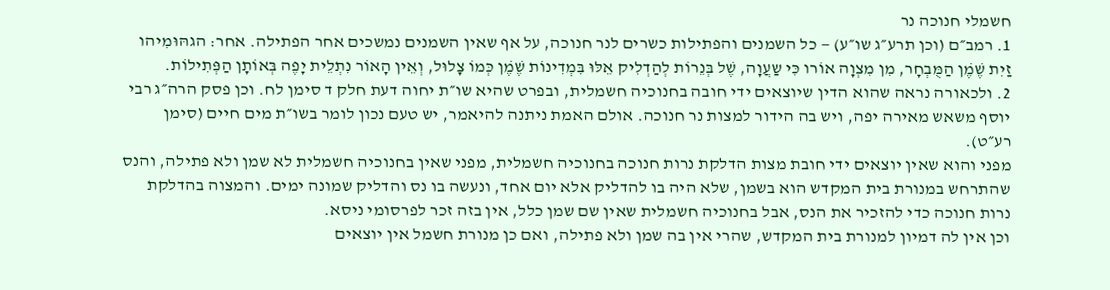חשמלי חנוכה נר
1. רמב״ם (וכן תרע״ג שו״ע) — כל השמנים והפתילות כשרים לנר חנוכה, על אף שאין השמנים נמשכים אחר הפתילה. אחר: הגהּוּמִיהו זַיִת שֶׁמֶׁן הַמֻּבְחָר, מִן מִצְוָה אוֹרו כִּי שַעֲוָה, שֶׁל בְּנֵרוֹת לְהַדְלִיק אֵלּוּ בִּמְדִינוֹת שֶׁמֶׁן כְּמוֹ צָלוּל, וְאֵין הָאוֹר נִתְלֵית יָפֶה בְּאוֹתָן הַפְּתִילוֹת.
2. ולכאורה נראה שהוא הדין שיוצאים ידי חובה בחנוכיה חשמלית, ובפרט שהיא שו״ת יחוה דעת חלק ד סימן לח. וכן פסק הרה״ג רבי יוסף משאש מאירה יפה, ויש בה הידור למצות נר חנוכה. אולם האמת ניתנה להיאמר, יש טעם נכון לומר בשו״ת מים חיים (סימן רע״ט).
מפני והוא שאין יוצאים ידי חובת מצות הדלקת נרות חנוכה בחנוכיה חשמלית, מפני שאין בחנוכיה חשמלית לא שמן ולא פתילה, והנס שהתרחש במנורת בית המקדש הוא בשמן, שלא היה בו להדליק אלא יום אחד, ונעשה בו נס והדליק שמונה ימים. והמצוה בהדלקת נרות חנוכה כדי להזכיר את הנס, אבל בחנוכיה חשמלית שאין שם שמן כלל, אין בזה זכר לפרסומי ניסא.
וכן אין לה דמיון למנורת בית המקדש, שהרי אין בה שמן ולא פתילה, ואם כן מנורת חשמל אין יוצאים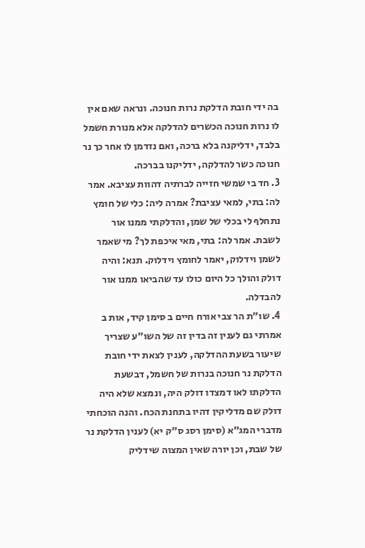בה ידי חובת הדלקת נרות חנוכה. ונראה שאם אין לו נרות חנוכה הכשרים להדלקה אלא מנורת חשמל בלבד, ידליקנה בלא ברכה, ואם נזדמן לו אחר כך נר חנוכה כשר להדלקה, ידליקנו בברכה.
3. חד בי שמשי חזייה לברתיה דהוות עציבא. אמר לה: בתי, למאי עציבת? אמרה ליה: כלי של חומץ נתחלף לי בכלי של שמן, והדלקתי ממנו אור לשבת. אמר לה: בתי, מאי איכפת לך? מי שאמר לשמן וידלוק, יאמר לחומץ וידלוק. תנא: והיה דולק והולך כל היום כולו עד שהביאו ממנו אור להבדלה.
4. שו״ת הר צבי אורח חיים ב סימן קיד, אות ב
אמרתי גם לענין זה בדין זה של השו״ע שצריך שיעור בשעת ההדלקה, לענין לצאת ידי חובת הדלקת נר חנוכה בנרות של חשמל, דבשעת הדלקתו לאו דמצדו דולק היה, ונמצא שלא היה דולק שם מדליקין דהיו בתחנת הכח. והנה הוכחתי מדברי המג״א (סימן רסג ס״ק יא) לענין הדלקת נר של שבת, וכן יורה שאין המצוה שידליק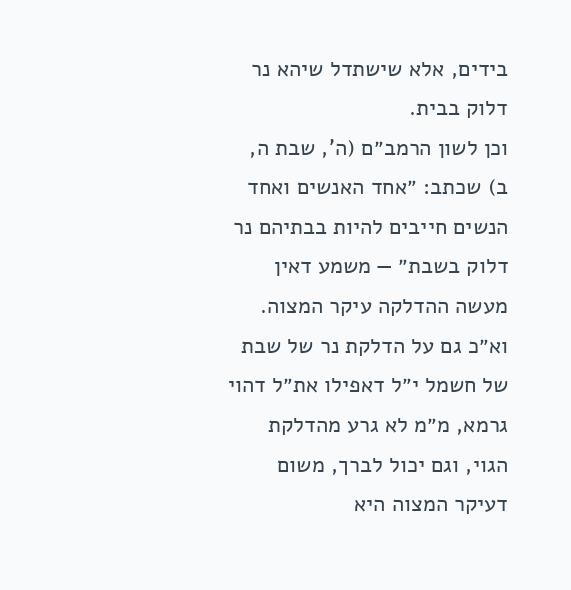בידים, אלא שישתדל שיהא נר דלוק בבית.
וכן לשון הרמב״ם (ה', שבת ה, ב) שכתב: ״אחד האנשים ואחד הנשים חייבים להיות בבתיהם נר דלוק בשבת״ — משמע דאין מעשה ההדלקה עיקר המצוה. וא״כ גם על הדלקת נר של שבת של חשמל י״ל דאפילו את״ל דהוי גרמא, מ״מ לא גרע מהדלקת הגוי, וגם יכול לברך, משום דעיקר המצוה היא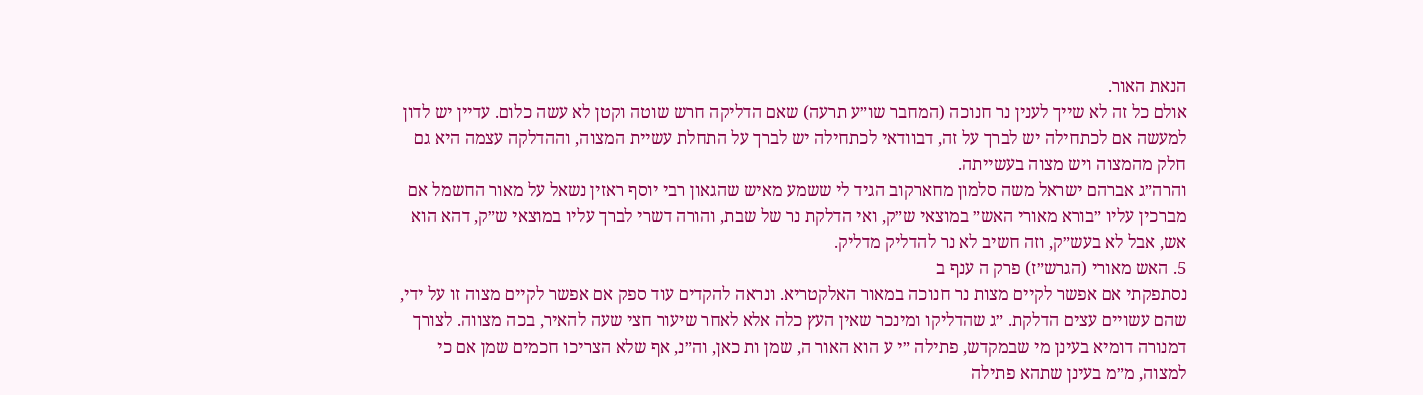הנאת האור.
אולם כל זה לא שייך לענין נר חנוכה (המחבר שו״ע תרעה) שאם הדליקה חרש שוטה וקטן לא עשה כלום. עדיין יש לדון למעשה אם לכתחילה יש לברך על זה, דבוודאי לכתחילה יש לברך על התחלת עשיית המצוה, וההדלקה עצמה היא גם חלק מהמצוה ויש מצוה בעשייתה.
והרה״ג אברהם ישראל משה סלמון מחארקוב הגיד לי ששמע מאיש שהגאון רבי יוסף ראזין נשאל על מאור החשמל אם מברכין עליו ״בורא מאורי האש״ במוצאי ש״ק, ואי הדלקת נר של שבת, והורה דשרי לברך עליו במוצאי ש״ק, דהא הוא אש, אבל לא בעש״ק, וזה חשיב לא נר להדליק מדליק.
5. האש מאורי (הגרש״ז) פרק ה ענף ב
נסתפקתי אם אפשר לקיים מצות נר חנוכה במאור האלקטריא. ונראה להקדים עוד ספק אם אפשר לקיים מצוה זו על ידי, שהם עשויים עצים הדלקת. ״ג שהדליקו ומינכר שאין העץ כלה אלא לאחר שיעור חצי שעה להאיר, בכה מצווה. לצורך דמנורה דומיא בעינן מי שבמקדש, פתילה ״י ע הוא האור ה, שמן ות כאן, וה״נ, אף שלא הצריכו חכמים שמן אם כי למצוה, מ״מ בעינן שתהא פתילה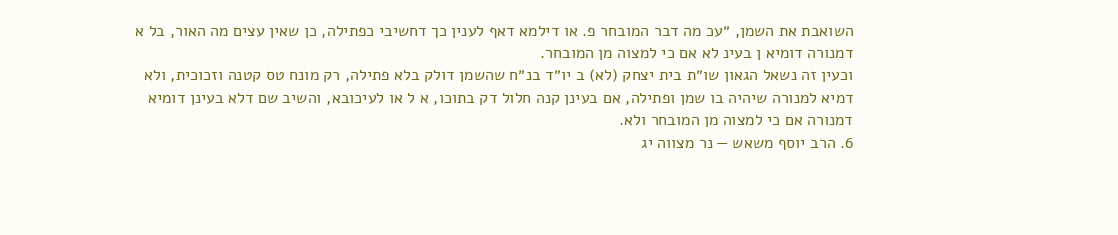השואבת את השמן, ״עכ מה דבר המובחר פ. או דילמא דאף לענין כך דחשיבי כפתילה, כן שאין עצים מה האור, בל א דמנורה דומיא ן בעינ לא אם כי למצוה מן המובחר.
וכעין זה נשאל הגאון שו״ת בית יצחק (לא) ב יו״ד בנ״ח שהשמן דולק בלא פתילה, רק מונח טס קטנה וזכוכית, ולא דמיא למנורה שיהיה בו שמן ופתילה, אם בעינן קנה חלול דק בתוכו, א ל או לעיכובא, והשיב שם דלא בעינן דומיא דמנורה אם כי למצוה מן המובחר ולא.
6. הרב יוסף משאש — נר מצווה יג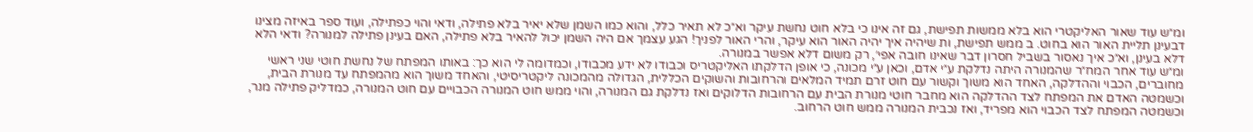ומ״ש עוד שאור האליקטרי הוא בלא ממשות תפישת, גם זה אינו כי בלא חוט נחשת עיקר וא״כ לא תאיר כלל, והוא כמו השמן שלא יאיר בלא פתילה, ודאי והוי כפתילה, ועוד ספר באיזה מצינו דבעינן תליית האור הוא בחוט. ב ממש תפישת, ות שיהיה איך יהיה האור הוא עיקר, והרי האור לפניך! הגע עצמך אם היה השמן יכול להאיר בלא פתילה, האם בעינן פתילה למנורה? ודאי הלא דלא בעינן, וא״כ איך נאסור בשביל חסרון דבר שאינו חובה אפי׳, רק משום דלא אפשר במנורה.
ומ״ש עוד אחר המח״ר שהמנורה היתה נדלקת ע״י אדם, וכאן ע״י מכונה, כי אופן הדלקתו האליקטריס וכבודו לא ידע מכבודו, וכמדומה לי הוא כך: באותו המפתח של נחשת חוטי שני ראשי מחוברים, הכבוי וההדלקה, האחד הוא משוך וקשור עם חוט זרם תמיד המלאים והרחובות והשוקים הכללית, הגדולה מהמכונה ליקטריסיטי, והאחד משוך הוא מהמפתח עד מנורת הבית, וכשמטה האדם את המפתח לצד ההדלקה הוא מחבר חוטי מנורת הבית עם הרחובות הדלוקים ואז נדלקת גם המנורה, והוי ממש חוט המנורה הכבויים עם חוט המנורה, כמדליק פתילה מנר, וכשמטה המפתח לצד הכבוי הוא מפריד, ואז נכבית המנורה ממש חוט הרחוב.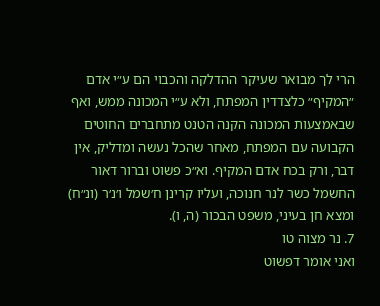הרי לך מבואר שעיקר ההדלקה והכבוי הם ע״י אדם ״המקיף״ כלצדדין המפתח, ולא ע״י המכונה ממש, ואף שבאמצעות המכונה הקנה הטנט מתחברים החוטים הקבועה עם המפתח, מאחר שהכל נעשה ומדליק, אין דבר, ורק בכח אדם המקיף. וא״כ פשוט וברור דאור החשמל כשר לנר חנוכה, ועליו קרינן ח׳שמל ו׳נ׳ר (ונ״ח) ומצא חן בעיני, משפט הבכור (ה, ו).
7. נר מצוה טו
ואני אומר דפשוט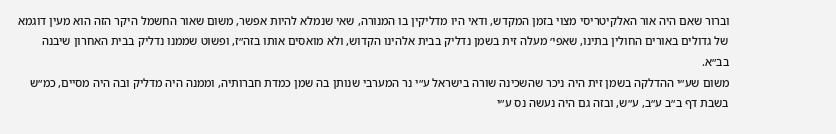וברור שאם היה אור האלקיטריסי מצוי בזמן המקדש, ודאי היו מדליקין בו המנורה, שאי שנמלא להיות אפשר, משום שאור החשמל היקר הזה הוא מעין דוגמא של גדולים באורים החולין בתינו, שאפי׳ מעלה זית בשמן נדליק בבית אלהינו הקדוש, ולא מואסים אותו בזה״ז, ופשוט שממנו נדליק בבית האחרון שיבנה בב״א.
משום שע״י ההדלקה בשמן זית היה ניכר שהשכינה שורה בישראל ע״י נר המערבי שנותן בה שמן כמדת חברותיה, וממנה היה מדליק ובה היה מסיים, כמ״ש בשבת דף ב״ב ע״ב, ע״ש, ובזה גם היה נעשה נס ע״י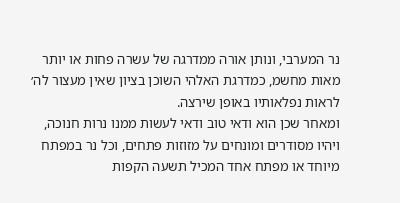נר המערבי, ונותן אורה ממדרגה של עשרה פחות או יותר מאות מחשמ, כמדרגת האלהי השוכן בציון שאין מעצור לה׳ לראות נפלאותיו באופן שירצה.
ומאחר שכן הוא ודאי טוב ודאי לעשות ממנו נרות חנוכה, ויהיו מסודרים ומונחים על מזוזות פתחים, וכל נר במפתח מיוחד או מפתח אחד המכיל תשעה הקפות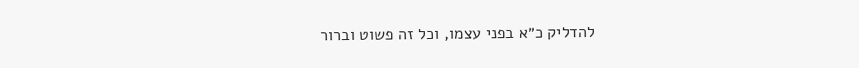להדליק כ״א בפני עצמו, וכל זה פשוט וברור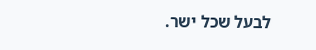לבעל שכל ישר.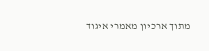מתוך ארכיון מאמרי איגוד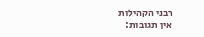רבני הקהילות
אין תגובות: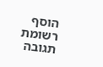הוסף רשומת תגובה